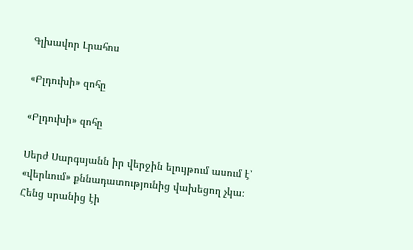Գլխավոր Լրահոս

«Բլդուխի» զոհը

«Բլդուխի» զոհը

Սերժ Սարգսյանն իր վերջին ելույթում ասում է՝ «վերևում» քննադատությունից վախեցող չկա։ Հենց սրանից էի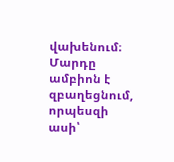վախենում։ Մարդը ամբիոն է զբաղեցնում, որպեսզի ասի՝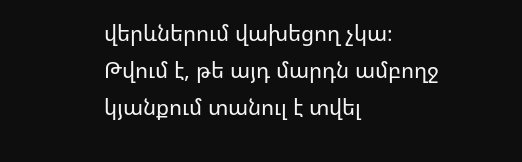վերևներում վախեցող չկա։ Թվում է, թե այդ մարդն ամբողջ կյանքում տանուլ է տվել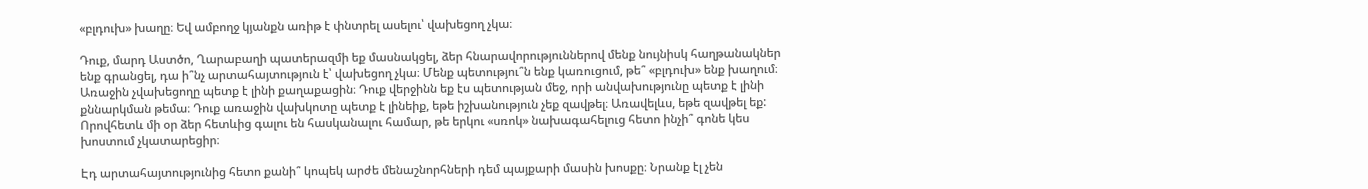«բլդուխ» խաղը։ Եվ ամբողջ կյանքն առիթ է փնտրել ասելու՝ վախեցող չկա։

Դուք, մարդ Աստծո, Ղարաբաղի պատերազմի եք մասնակցել, ձեր հնարավորություններով մենք նույնիսկ հաղթանակներ ենք գրանցել, դա ի՞նչ արտահայտություն է՝ վախեցող չկա։ Մենք պետությու՞ն ենք կառուցում, թե՞ «բլդուխ» ենք խաղում։ Առաջին չվախեցողը պետք է լինի քաղաքացին։ Դուք վերջինն եք էս պետության մեջ, որի անվախությունը պետք է լինի քննարկման թեմա։ Դուք առաջին վախկոտը պետք է լինեիք, եթե իշխանություն չեք զավթել։ Առավելևս, եթե զավթել եք: Որովհետև մի օր ձեր հետևից գալու են հասկանալու համար, թե երկու «սռոկ» նախագահելուց հետո ինչի՞ գոնե կես խոստում չկատարեցիր։

Էդ արտահայտությունից հետո քանի՞ կոպեկ արժե մենաշնորհների դեմ պայքարի մասին խոսքը։ Նրանք էլ չեն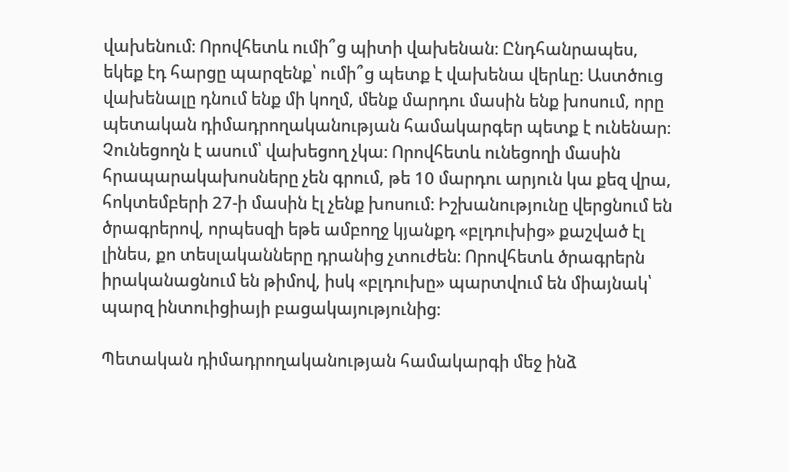վախենում։ Որովհետև ումի՞ց պիտի վախենան։ Ընդհանրապես, եկեք էդ հարցը պարզենք՝ ումի՞ց պետք է վախենա վերևը։ Աստծուց վախենալը դնում ենք մի կողմ, մենք մարդու մասին ենք խոսում, որը պետական դիմադրողականության համակարգեր պետք է ունենար։ Չունեցողն է ասում՝ վախեցող չկա։ Որովհետև ունեցողի մասին հրապարակախոսները չեն գրում, թե 10 մարդու արյուն կա քեզ վրա, հոկտեմբերի 27-ի մասին էլ չենք խոսում։ Իշխանությունը վերցնում են ծրագրերով, որպեսզի եթե ամբողջ կյանքդ «բլդուխից» քաշված էլ լինես, քո տեսլականները դրանից չտուժեն։ Որովհետև ծրագրերն իրականացնում են թիմով, իսկ «բլդուխը» պարտվում են միայնակ՝ պարզ ինտուիցիայի բացակայությունից։

Պետական դիմադրողականության համակարգի մեջ ինձ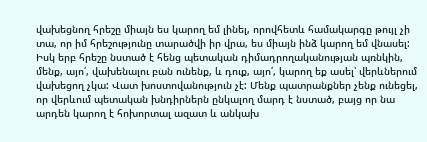վախեցնող հրեշը միայն ես կարող եմ լինել, որովհետև համակարգը թույլ չի տա, որ իմ հրեշությունը տարածվի իր վրա, ես միայն ինձ կարող եմ վնասել: Իսկ երբ հրեշը նստած է հենց պետական դիմադրողականության պռնկին, մենք, այո՛, վախենալու բան ունենք, և դուք, այո՛, կարող եք ասել՝ վերևներում վախեցող չկա: Վատ խոստովանություն չէ: Մենք պատրանքներ չենք ունեցել, որ վերևում պետական խնդիրներն ընկալող մարդ է նստած, բայց որ նա արդեն կարող է հոխորտալ ազատ և անկախ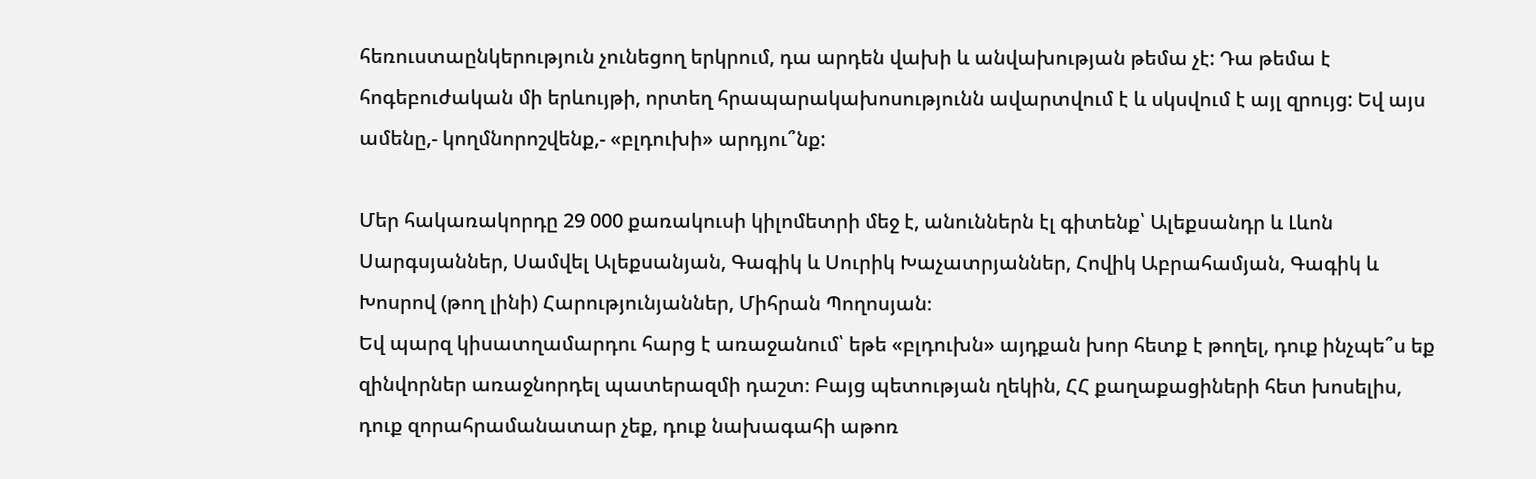հեռուստաընկերություն չունեցող երկրում, դա արդեն վախի և անվախության թեմա չէ: Դա թեմա է հոգեբուժական մի երևույթի, որտեղ հրապարակախոսությունն ավարտվում է և սկսվում է այլ զրույց: Եվ այս ամենը,- կողմնորոշվենք,- «բլդուխի» արդյու՞նք:

Մեր հակառակորդը 29 000 քառակուսի կիլոմետրի մեջ է, անուններն էլ գիտենք՝ Ալեքսանդր և Լևոն Սարգսյաններ, Սամվել Ալեքսանյան, Գագիկ և Սուրիկ Խաչատրյաններ, Հովիկ Աբրահամյան, Գագիկ և Խոսրով (թող լինի) Հարությունյաններ, Միհրան Պողոսյան։
Եվ պարզ կիսատղամարդու հարց է առաջանում՝ եթե «բլդուխն» այդքան խոր հետք է թողել, դուք ինչպե՞ս եք զինվորներ առաջնորդել պատերազմի դաշտ։ Բայց պետության ղեկին, ՀՀ քաղաքացիների հետ խոսելիս, դուք զորահրամանատար չեք, դուք նախագահի աթոռ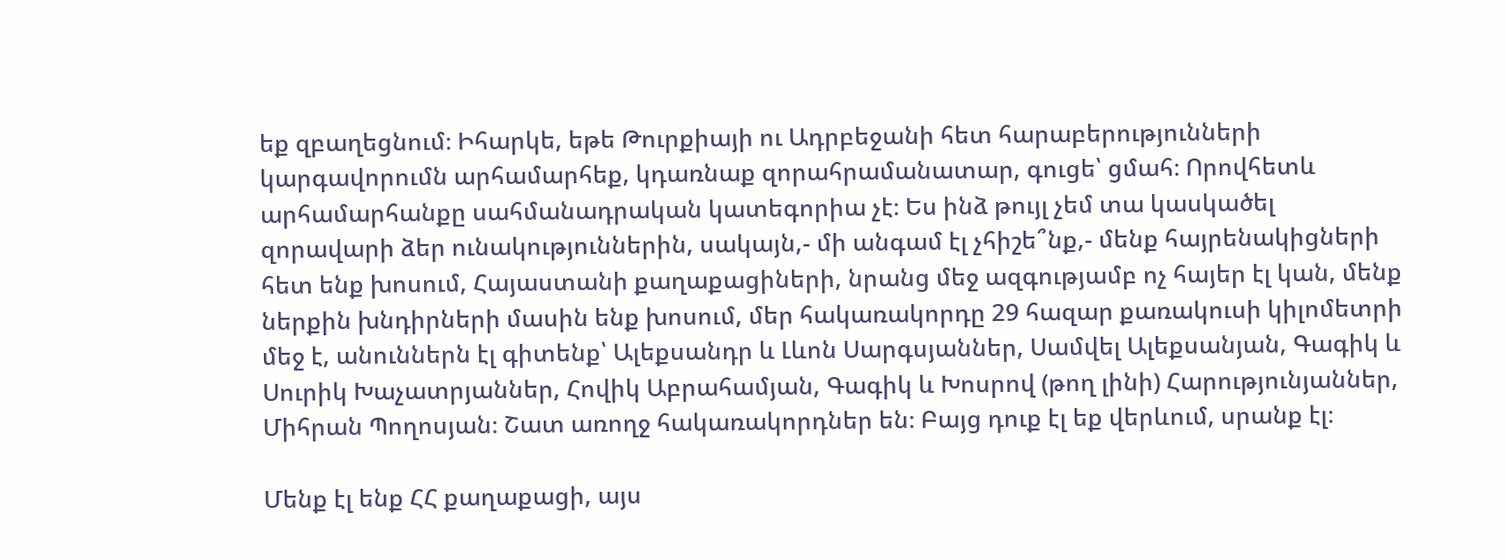եք զբաղեցնում։ Իհարկե, եթե Թուրքիայի ու Ադրբեջանի հետ հարաբերությունների կարգավորումն արհամարհեք, կդառնաք զորահրամանատար, գուցե՝ ցմահ։ Որովհետև արհամարհանքը սահմանադրական կատեգորիա չէ։ Ես ինձ թույլ չեմ տա կասկածել զորավարի ձեր ունակություններին, սակայն,- մի անգամ էլ չհիշե՞նք,- մենք հայրենակիցների հետ ենք խոսում, Հայաստանի քաղաքացիների, նրանց մեջ ազգությամբ ոչ հայեր էլ կան, մենք ներքին խնդիրների մասին ենք խոսում, մեր հակառակորդը 29 հազար քառակուսի կիլոմետրի մեջ է, անուններն էլ գիտենք՝ Ալեքսանդր և Լևոն Սարգսյաններ, Սամվել Ալեքսանյան, Գագիկ և Սուրիկ Խաչատրյաններ, Հովիկ Աբրահամյան, Գագիկ և Խոսրով (թող լինի) Հարությունյաններ, Միհրան Պողոսյան։ Շատ առողջ հակառակորդներ են։ Բայց դուք էլ եք վերևում, սրանք էլ։

Մենք էլ ենք ՀՀ քաղաքացի, այս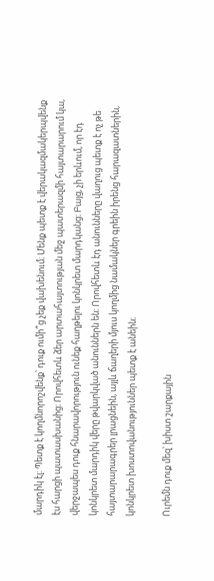մարդիկ էլ։ Պետք է կողմնորոշվենք՝ դուք ումի՞ց չեք վախենում։ Մենք պետք է վերակազմակերպվենք էս հարցի պատասխանից։ Որովհետև ձեր արտահայտության մեջ պատերազմի հայտարարում կա, վերջապես դուք հնարավորություն ունեք հաղթելու կոնկրետ մարդկանց։ Բայց, չի երևում, որ էդ կոնկրետ մարդիկ վերը թվարկված անուններն են։ Որովհետև էդ անունները վաղուց պետք է ոչ թե հայտարարագրեր լրացնեին, այլև ճաղերի մյուս կողմից նամակներ գրեին իրենց հարազատներին, կոնկրետ խոստովանություններ պետք է անեին։

Ուրեմն դուք մեզ՝ խիստ շարքային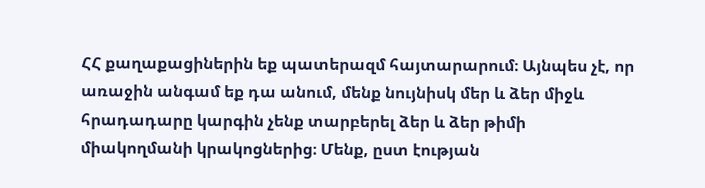ՀՀ քաղաքացիներին եք պատերազմ հայտարարում։ Այնպես չէ, որ առաջին անգամ եք դա անում, մենք նույնիսկ մեր և ձեր միջև հրադադարը կարգին չենք տարբերել ձեր և ձեր թիմի միակողմանի կրակոցներից։ Մենք, ըստ էության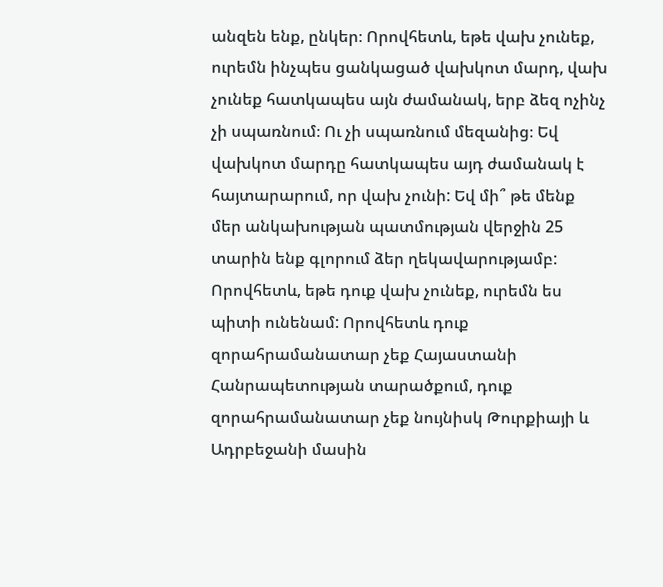անզեն ենք, ընկեր։ Որովհետև, եթե վախ չունեք, ուրեմն ինչպես ցանկացած վախկոտ մարդ, վախ չունեք հատկապես այն ժամանակ, երբ ձեզ ոչինչ չի սպառնում։ Ու չի սպառնում մեզանից։ Եվ վախկոտ մարդը հատկապես այդ ժամանակ է հայտարարում, որ վախ չունի: Եվ մի՞ թե մենք մեր անկախության պատմության վերջին 25 տարին ենք գլորում ձեր ղեկավարությամբ: Որովհետև, եթե դուք վախ չունեք, ուրեմն ես պիտի ունենամ: Որովհետև դուք զորահրամանատար չեք Հայաստանի Հանրապետության տարածքում, դուք զորահրամանատար չեք նույնիսկ Թուրքիայի և Ադրբեջանի մասին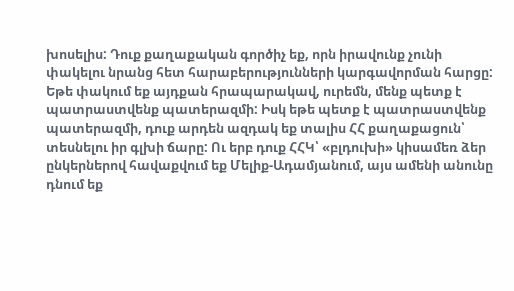խոսելիս: Դուք քաղաքական գործիչ եք, որն իրավունք չունի փակելու նրանց հետ հարաբերությունների կարգավորման հարցը: Եթե փակում եք այդքան հրապարակավ, ուրեմն, մենք պետք է պատրաստվենք պատերազմի: Իսկ եթե պետք է պատրաստվենք պատերազմի, դուք արդեն ազդակ եք տալիս ՀՀ քաղաքացուն՝ տեսնելու իր գլխի ճարը: Ու երբ դուք ՀՀԿ՝ «բլդուխի» կիսամեռ ձեր ընկերներով հավաքվում եք Մելիք-Ադամյանում, այս ամենի անունը դնում եք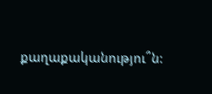քաղաքականությու՞ն: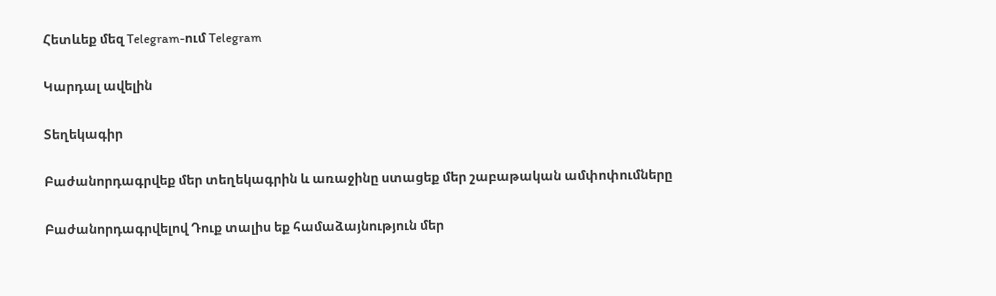Հետևեք մեզ Telegram-ում Telegram

Կարդալ ավելին

Տեղեկագիր

Բաժանորդագրվեք մեր տեղեկագրին և առաջինը ստացեք մեր շաբաթական ամփոփումները

Բաժանորդագրվելով Դուք տալիս եք համաձայնություն մեր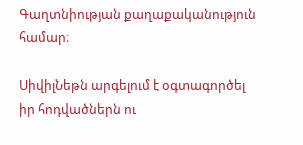Գաղտնիության քաղաքականություն համար։

ՍիվիլՆեթն արգելում է օգտագործել իր հոդվածներն ու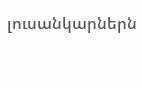լուսանկարներն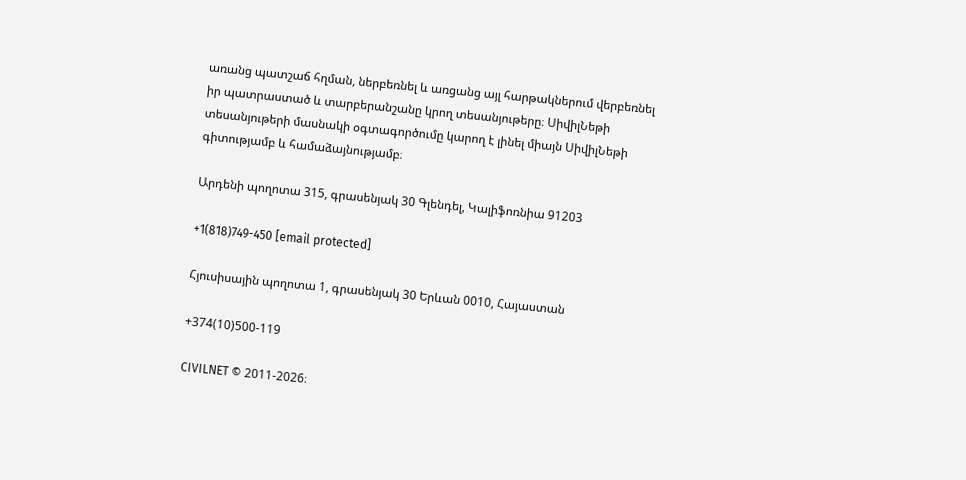առանց պատշաճ հղման, ներբեռնել և առցանց այլ հարթակներում վերբեռնել իր պատրաստած և տարբերանշանը կրող տեսանյութերը։ ՍիվիլՆեթի տեսանյութերի մասնակի օգտագործումը կարող է լինել միայն ՍիվիլՆեթի գիտությամբ և համաձայնությամբ։

Արդենի պողոտա 315, գրասենյակ 30 Գլենդել, Կալիֆոռնիա 91203

+1(818)749-450 [email protected]

Հյուսիսային պողոտա 1, գրասենյակ 30 Երևան 0010, Հայաստան

+374(10)500-119

CIVILNET © 2011-2026։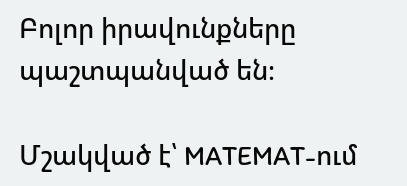Բոլոր իրավունքները պաշտպանված են։

Մշակված է՝ MATEMAT-ում